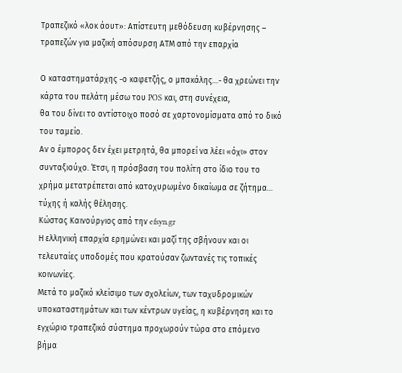Τραπεζικό «λοκ άουτ»: Απίστευτη μεθόδευση κυβέρνησης – τραπεζών για μαζική απόσυρση ΑΤΜ από την επαρχία

Ο καταστηματάρχης -ο καφετζής, ο μπακάλης…- θα χρεώνει την κάρτα του πελάτη μέσω του POS και, στη συνέχεια,
θα του δίνει το αντίστοιχο ποσό σε χαρτονομίσματα από το δικό του ταμείο.
Αν ο έμπορος δεν έχει μετρητά, θα μπορεί να λέει «όχι» στον συνταξιούχο. Έτσι, η πρόσβαση του πολίτη στο ίδιο του το χρήμα μετατρέπεται από κατοχυρωμένο δικαίωμα σε ζήτημα… τύχης ή καλής θέλησης.
Κώστας Καινούργιος από την efsyn.gr
Η ελληνική επαρχία ερημώνει και μαζί της σβήνουν και οι τελευταίες υποδομές που κρατούσαν ζωντανές τις τοπικές κοινωνίες.
Μετά το μαζικό κλείσιμο των σχολείων, των ταχυδρομικών υποκαταστημάτων και των κέντρων υγείας, η κυβέρνηση και το εγχώριο τραπεζικό σύστημα προχωρούν τώρα στο επόμενο βήμα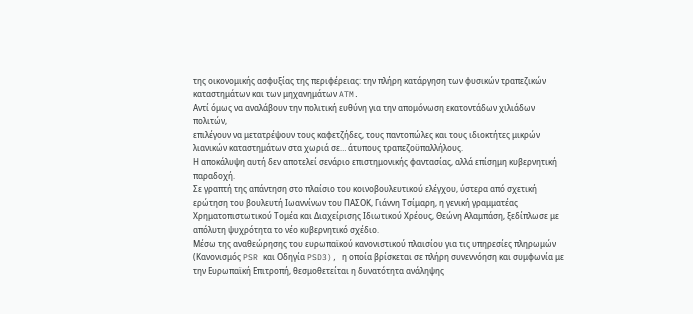της οικονομικής ασφυξίας της περιφέρειας: την πλήρη κατάργηση των φυσικών τραπεζικών καταστημάτων και των μηχανημάτων ATM.
Αντί όμως να αναλάβουν την πολιτική ευθύνη για την απομόνωση εκατοντάδων χιλιάδων πολιτών,
επιλέγουν να μετατρέψουν τους καφετζήδες, τους παντοπώλες και τους ιδιοκτήτες μικρών λιανικών καταστημάτων στα χωριά σε… άτυπους τραπεζοϋπαλλήλους.
Η αποκάλυψη αυτή δεν αποτελεί σενάριο επιστημονικής φαντασίας, αλλά επίσημη κυβερνητική παραδοχή.
Σε γραπτή της απάντηση στο πλαίσιο του κοινοβουλευτικού ελέγχου, ύστερα από σχετική ερώτηση του βουλευτή Ιωαννίνων του ΠΑΣΟΚ, Γιάννη Τσίμαρη, η γενική γραμματέας Χρηματοπιστωτικού Τομέα και Διαχείρισης Ιδιωτικού Χρέους, Θεώνη Αλαμπάση, ξεδίπλωσε με απόλυτη ψυχρότητα το νέο κυβερνητικό σχέδιο.
Μέσω της αναθεώρησης του ευρωπαϊκού κανονιστικού πλαισίου για τις υπηρεσίες πληρωμών (Κανονισμός PSR και Οδηγία PSD3), η οποία βρίσκεται σε πλήρη συνεννόηση και συμφωνία με την Ευρωπαϊκή Επιτροπή, θεσμοθετείται η δυνατότητα ανάληψης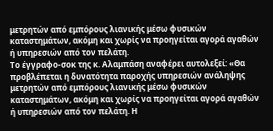μετρητών από εμπόρους λιανικής μέσω φυσικών καταστημάτων, ακόμη και χωρίς να προηγείται αγορά αγαθών ή υπηρεσιών από τον πελάτη.
Το έγγραφο-σοκ της κ. Αλαμπάση αναφέρει αυτολεξεί: «Θα προβλέπεται η δυνατότητα παροχής υπηρεσιών ανάληψης μετρητών από εμπόρους λιανικής μέσω φυσικών καταστημάτων, ακόμη και χωρίς να προηγείται αγορά αγαθών ή υπηρεσιών από τον πελάτη. Η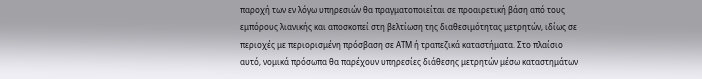παροχή των εν λόγω υπηρεσιών θα πραγματοποιείται σε προαιρετική βάση από τους εμπόρους λιανικής και αποσκοπεί στη βελτίωση της διαθεσιμότητας μετρητών, ιδίως σε περιοχές με περιορισμένη πρόσβαση σε ΑΤΜ ή τραπεζικά καταστήματα. Στο πλαίσιο αυτό, νομικά πρόσωπα θα παρέχουν υπηρεσίες διάθεσης μετρητών μέσω καταστημάτων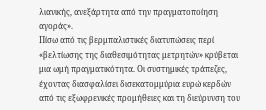λιανικής, ανεξάρτητα από την πραγματοποίηση αγοράς».
Πίσω από τις βερμπαλιστικές διατυπώσεις περί «βελτίωσης της διαθεσιμότητας μετρητών» κρύβεται μια ωμή πραγματικότητα. Οι συστημικές τράπεζες, έχοντας διασφαλίσει δισεκατομμύρια ευρώ κερδών από τις εξωφρενικές προμήθειες και τη διεύρυνση του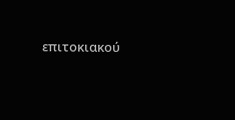επιτοκιακού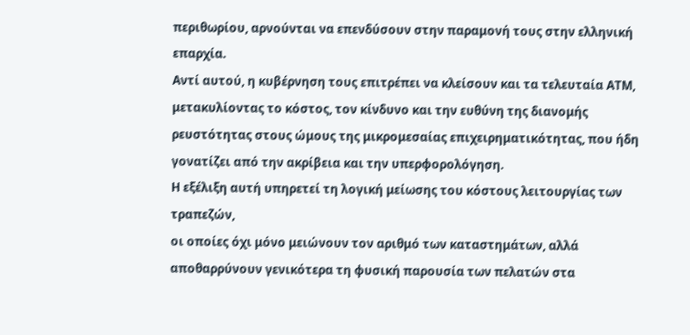περιθωρίου, αρνούνται να επενδύσουν στην παραμονή τους στην ελληνική επαρχία.
Αντί αυτού, η κυβέρνηση τους επιτρέπει να κλείσουν και τα τελευταία ΑΤΜ, μετακυλίοντας το κόστος, τον κίνδυνο και την ευθύνη της διανομής ρευστότητας στους ώμους της μικρομεσαίας επιχειρηματικότητας, που ήδη γονατίζει από την ακρίβεια και την υπερφορολόγηση.
Η εξέλιξη αυτή υπηρετεί τη λογική μείωσης του κόστους λειτουργίας των τραπεζών,
οι οποίες όχι μόνο μειώνουν τον αριθμό των καταστημάτων, αλλά αποθαρρύνουν γενικότερα τη φυσική παρουσία των πελατών στα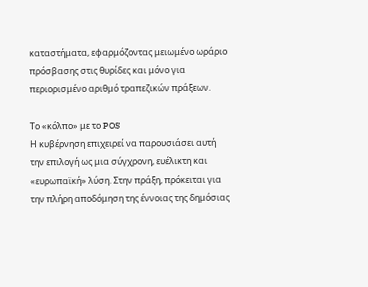καταστήματα, εφαρμόζοντας μειωμένο ωράριο πρόσβασης στις θυρίδες και μόνο για περιορισμένο αριθμό τραπεζικών πράξεων.

Το «κόλπο» με το POS
Η κυβέρνηση επιχειρεί να παρουσιάσει αυτή την επιλογή ως μια σύγχρονη, ευέλικτη και «ευρωπαϊκή» λύση. Στην πράξη, πρόκειται για την πλήρη αποδόμηση της έννοιας της δημόσιας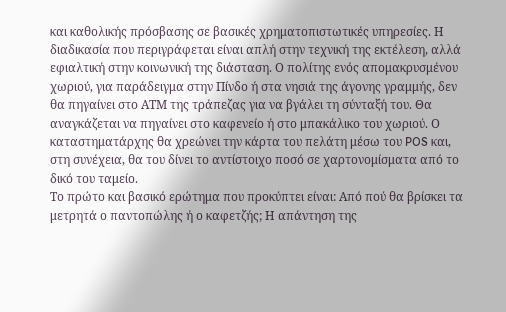και καθολικής πρόσβασης σε βασικές χρηματοπιστωτικές υπηρεσίες. Η διαδικασία που περιγράφεται είναι απλή στην τεχνική της εκτέλεση, αλλά εφιαλτική στην κοινωνική της διάσταση. Ο πολίτης ενός απομακρυσμένου χωριού, για παράδειγμα στην Πίνδο ή στα νησιά της άγονης γραμμής, δεν θα πηγαίνει στο ΑΤΜ της τράπεζας για να βγάλει τη σύνταξή του. Θα αναγκάζεται να πηγαίνει στο καφενείο ή στο μπακάλικο του χωριού. Ο καταστηματάρχης θα χρεώνει την κάρτα του πελάτη μέσω του POS και, στη συνέχεια, θα του δίνει το αντίστοιχο ποσό σε χαρτονομίσματα από το δικό του ταμείο.
Το πρώτο και βασικό ερώτημα που προκύπτει είναι: Από πού θα βρίσκει τα μετρητά ο παντοπώλης ή ο καφετζής; Η απάντηση της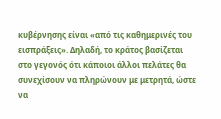κυβέρνησης είναι «από τις καθημερινές του εισπράξεις». Δηλαδή, το κράτος βασίζεται στο γεγονός ότι κάποιοι άλλοι πελάτες θα συνεχίσουν να πληρώνουν με μετρητά, ώστε να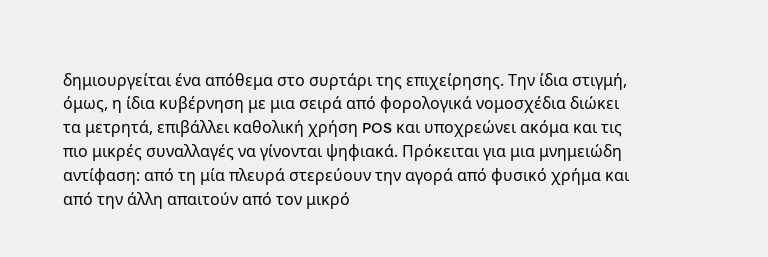δημιουργείται ένα απόθεμα στο συρτάρι της επιχείρησης. Την ίδια στιγμή, όμως, η ίδια κυβέρνηση με μια σειρά από φορολογικά νομοσχέδια διώκει τα μετρητά, επιβάλλει καθολική χρήση POS και υποχρεώνει ακόμα και τις πιο μικρές συναλλαγές να γίνονται ψηφιακά. Πρόκειται για μια μνημειώδη αντίφαση: από τη μία πλευρά στερεύουν την αγορά από φυσικό χρήμα και από την άλλη απαιτούν από τον μικρό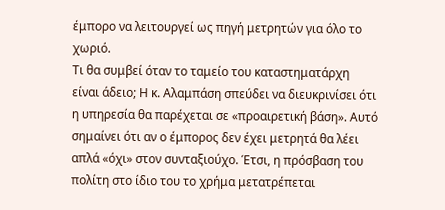έμπορο να λειτουργεί ως πηγή μετρητών για όλο το χωριό.
Τι θα συμβεί όταν το ταμείο του καταστηματάρχη είναι άδειο; Η κ. Αλαμπάση σπεύδει να διευκρινίσει ότι η υπηρεσία θα παρέχεται σε «προαιρετική βάση». Αυτό σημαίνει ότι αν ο έμπορος δεν έχει μετρητά θα λέει απλά «όχι» στον συνταξιούχο. Έτσι, η πρόσβαση του πολίτη στο ίδιο του το χρήμα μετατρέπεται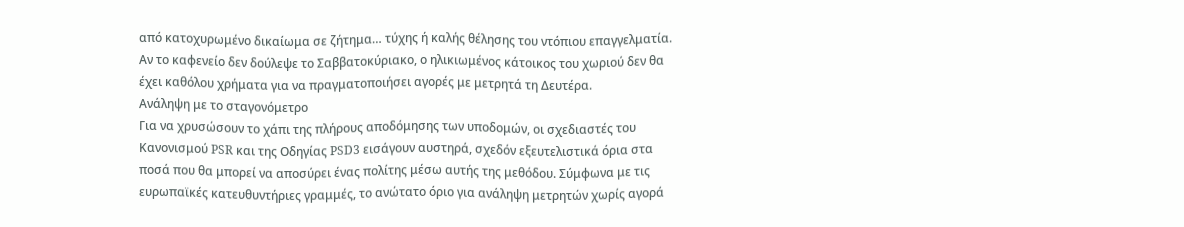από κατοχυρωμένο δικαίωμα σε ζήτημα… τύχης ή καλής θέλησης του ντόπιου επαγγελματία. Αν το καφενείο δεν δούλεψε το Σαββατοκύριακο, ο ηλικιωμένος κάτοικος του χωριού δεν θα έχει καθόλου χρήματα για να πραγματοποιήσει αγορές με μετρητά τη Δευτέρα.
Ανάληψη με το σταγονόμετρο
Για να χρυσώσουν το χάπι της πλήρους αποδόμησης των υποδομών, οι σχεδιαστές του Κανονισμού PSR και της Οδηγίας PSD3 εισάγουν αυστηρά, σχεδόν εξευτελιστικά όρια στα ποσά που θα μπορεί να αποσύρει ένας πολίτης μέσω αυτής της μεθόδου. Σύμφωνα με τις ευρωπαϊκές κατευθυντήριες γραμμές, το ανώτατο όριο για ανάληψη μετρητών χωρίς αγορά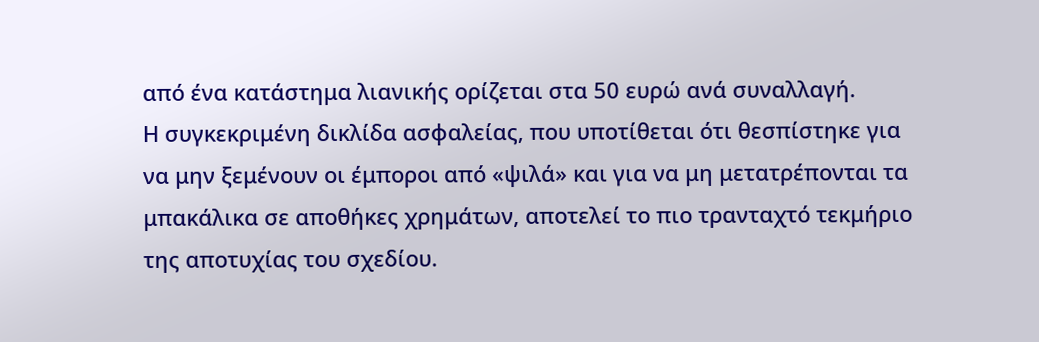από ένα κατάστημα λιανικής ορίζεται στα 50 ευρώ ανά συναλλαγή.
Η συγκεκριμένη δικλίδα ασφαλείας, που υποτίθεται ότι θεσπίστηκε για να μην ξεμένουν οι έμποροι από «ψιλά» και για να μη μετατρέπονται τα μπακάλικα σε αποθήκες χρημάτων, αποτελεί το πιο τρανταχτό τεκμήριο της αποτυχίας του σχεδίου.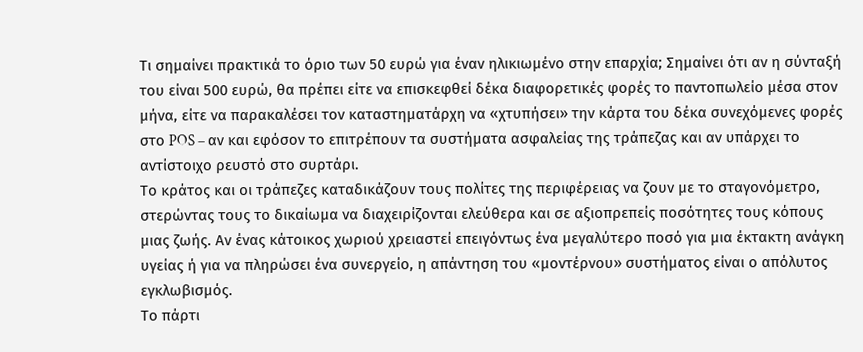Τι σημαίνει πρακτικά το όριο των 50 ευρώ για έναν ηλικιωμένο στην επαρχία; Σημαίνει ότι αν η σύνταξή του είναι 500 ευρώ, θα πρέπει είτε να επισκεφθεί δέκα διαφορετικές φορές το παντοπωλείο μέσα στον μήνα, είτε να παρακαλέσει τον καταστηματάρχη να «χτυπήσει» την κάρτα του δέκα συνεχόμενες φορές στο POS – αν και εφόσον το επιτρέπουν τα συστήματα ασφαλείας της τράπεζας και αν υπάρχει το αντίστοιχο ρευστό στο συρτάρι.
Το κράτος και οι τράπεζες καταδικάζουν τους πολίτες της περιφέρειας να ζουν με το σταγονόμετρο, στερώντας τους το δικαίωμα να διαχειρίζονται ελεύθερα και σε αξιοπρεπείς ποσότητες τους κόπους μιας ζωής. Αν ένας κάτοικος χωριού χρειαστεί επειγόντως ένα μεγαλύτερο ποσό για μια έκτακτη ανάγκη υγείας ή για να πληρώσει ένα συνεργείο, η απάντηση του «μοντέρνου» συστήματος είναι ο απόλυτος εγκλωβισμός.
Το πάρτι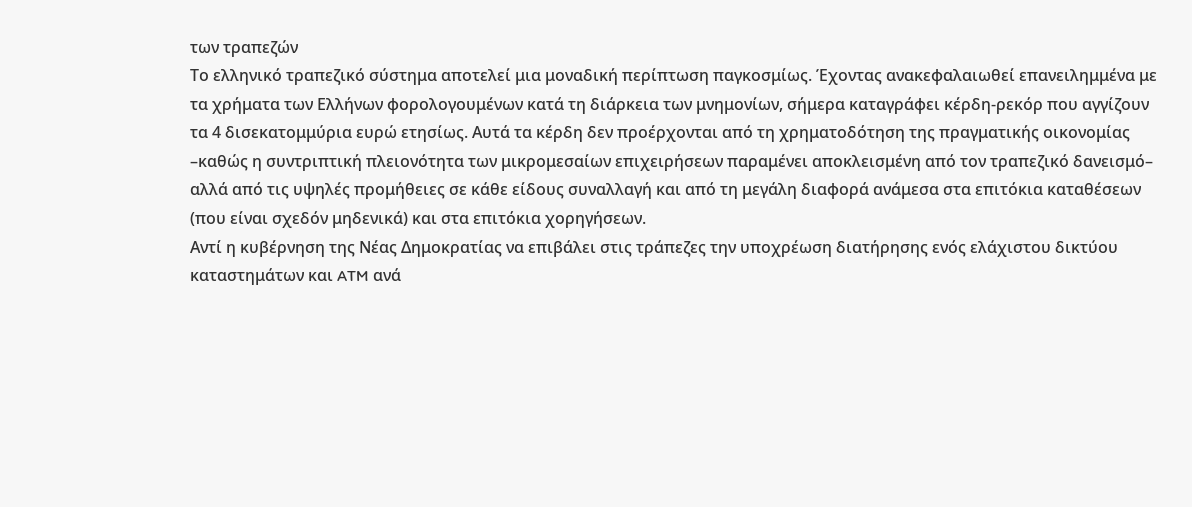των τραπεζών
Το ελληνικό τραπεζικό σύστημα αποτελεί μια μοναδική περίπτωση παγκοσμίως. Έχοντας ανακεφαλαιωθεί επανειλημμένα με τα χρήματα των Ελλήνων φορολογουμένων κατά τη διάρκεια των μνημονίων, σήμερα καταγράφει κέρδη-ρεκόρ που αγγίζουν τα 4 δισεκατομμύρια ευρώ ετησίως. Αυτά τα κέρδη δεν προέρχονται από τη χρηματοδότηση της πραγματικής οικονομίας –καθώς η συντριπτική πλειονότητα των μικρομεσαίων επιχειρήσεων παραμένει αποκλεισμένη από τον τραπεζικό δανεισμό– αλλά από τις υψηλές προμήθειες σε κάθε είδους συναλλαγή και από τη μεγάλη διαφορά ανάμεσα στα επιτόκια καταθέσεων (που είναι σχεδόν μηδενικά) και στα επιτόκια χορηγήσεων.
Αντί η κυβέρνηση της Νέας Δημοκρατίας να επιβάλει στις τράπεζες την υποχρέωση διατήρησης ενός ελάχιστου δικτύου καταστημάτων και ATM ανά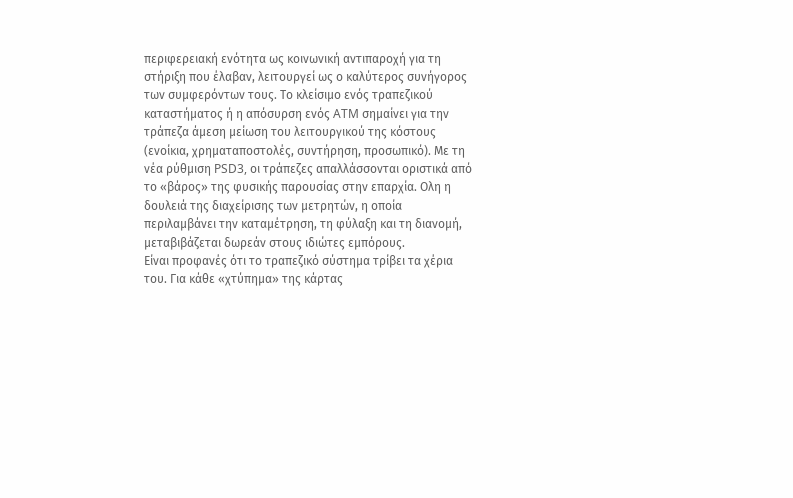περιφερειακή ενότητα ως κοινωνική αντιπαροχή για τη στήριξη που έλαβαν, λειτουργεί ως ο καλύτερος συνήγορος των συμφερόντων τους. Το κλείσιμο ενός τραπεζικού καταστήματος ή η απόσυρση ενός ATM σημαίνει για την τράπεζα άμεση μείωση του λειτουργικού της κόστους (ενοίκια, χρηματαποστολές, συντήρηση, προσωπικό). Με τη νέα ρύθμιση PSD3, οι τράπεζες απαλλάσσονται οριστικά από το «βάρος» της φυσικής παρουσίας στην επαρχία. Ολη η δουλειά της διαχείρισης των μετρητών, η οποία περιλαμβάνει την καταμέτρηση, τη φύλαξη και τη διανομή, μεταβιβάζεται δωρεάν στους ιδιώτες εμπόρους.
Είναι προφανές ότι το τραπεζικό σύστημα τρίβει τα χέρια του. Για κάθε «χτύπημα» της κάρτας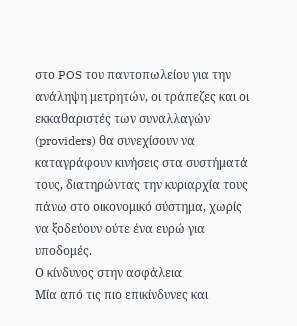στο POS του παντοπωλείου για την ανάληψη μετρητών, οι τράπεζες και οι εκκαθαριστές των συναλλαγών (providers) θα συνεχίσουν να καταγράφουν κινήσεις στα συστήματά τους, διατηρώντας την κυριαρχία τους πάνω στο οικονομικό σύστημα, χωρίς να ξοδεύουν ούτε ένα ευρώ για υποδομές.
Ο κίνδυνος στην ασφάλεια
Μία από τις πιο επικίνδυνες και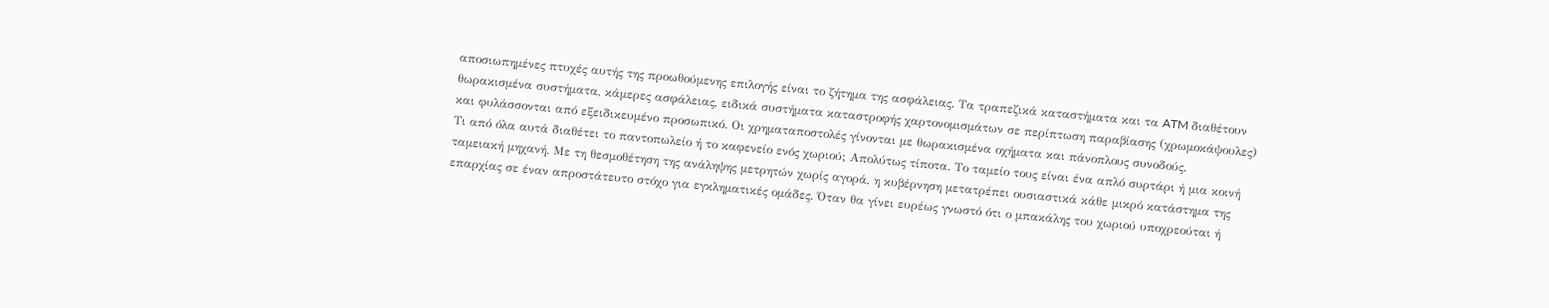αποσιωπημένες πτυχές αυτής της προωθούμενης επιλογής είναι το ζήτημα της ασφάλειας. Τα τραπεζικά καταστήματα και τα ATM διαθέτουν θωρακισμένα συστήματα, κάμερες ασφάλειας, ειδικά συστήματα καταστροφής χαρτονομισμάτων σε περίπτωση παραβίασης (χρωμοκάψουλες) και φυλάσσονται από εξειδικευμένο προσωπικό. Οι χρηματαποστολές γίνονται με θωρακισμένα οχήματα και πάνοπλους συνοδούς.
Τι από όλα αυτά διαθέτει το παντοπωλείο ή το καφενείο ενός χωριού; Απολύτως τίποτα. Το ταμείο τους είναι ένα απλό συρτάρι ή μια κοινή ταμειακή μηχανή. Με τη θεσμοθέτηση της ανάληψης μετρητών χωρίς αγορά, η κυβέρνηση μετατρέπει ουσιαστικά κάθε μικρό κατάστημα της επαρχίας σε έναν απροστάτευτο στόχο για εγκληματικές ομάδες. Όταν θα γίνει ευρέως γνωστό ότι ο μπακάλης του χωριού υποχρεούται ή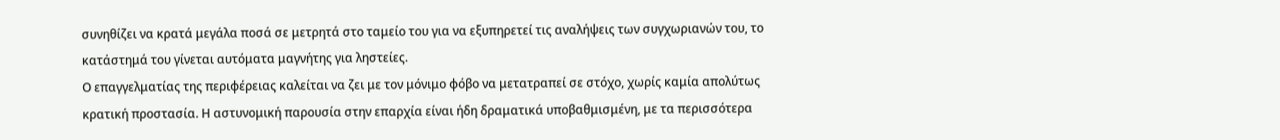συνηθίζει να κρατά μεγάλα ποσά σε μετρητά στο ταμείο του για να εξυπηρετεί τις αναλήψεις των συγχωριανών του, το κατάστημά του γίνεται αυτόματα μαγνήτης για ληστείες.
Ο επαγγελματίας της περιφέρειας καλείται να ζει με τον μόνιμο φόβο να μετατραπεί σε στόχο, χωρίς καμία απολύτως κρατική προστασία. Η αστυνομική παρουσία στην επαρχία είναι ήδη δραματικά υποβαθμισμένη, με τα περισσότερα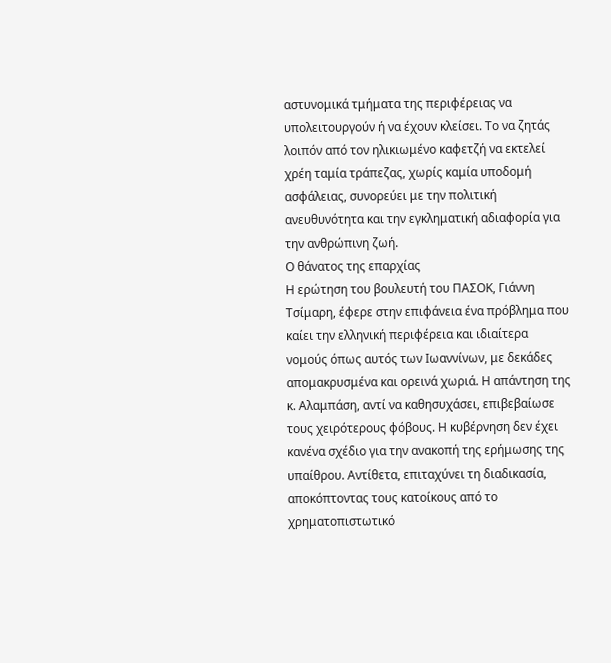αστυνομικά τμήματα της περιφέρειας να υπολειτουργούν ή να έχουν κλείσει. Το να ζητάς λοιπόν από τον ηλικιωμένο καφετζή να εκτελεί χρέη ταμία τράπεζας, χωρίς καμία υποδομή ασφάλειας, συνορεύει με την πολιτική ανευθυνότητα και την εγκληματική αδιαφορία για την ανθρώπινη ζωή.
Ο θάνατος της επαρχίας
Η ερώτηση του βουλευτή του ΠΑΣΟΚ, Γιάννη Τσίμαρη, έφερε στην επιφάνεια ένα πρόβλημα που καίει την ελληνική περιφέρεια και ιδιαίτερα νομούς όπως αυτός των Ιωαννίνων, με δεκάδες απομακρυσμένα και ορεινά χωριά. Η απάντηση της κ. Αλαμπάση, αντί να καθησυχάσει, επιβεβαίωσε τους χειρότερους φόβους. Η κυβέρνηση δεν έχει κανένα σχέδιο για την ανακοπή της ερήμωσης της υπαίθρου. Αντίθετα, επιταχύνει τη διαδικασία, αποκόπτοντας τους κατοίκους από το χρηματοπιστωτικό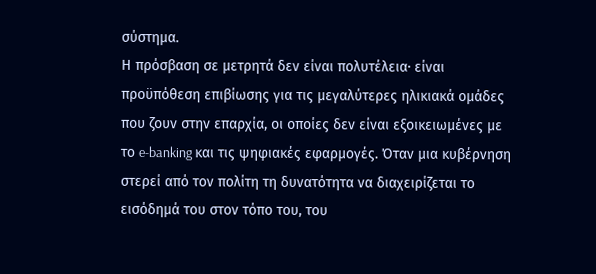σύστημα.
Η πρόσβαση σε μετρητά δεν είναι πολυτέλεια· είναι προϋπόθεση επιβίωσης για τις μεγαλύτερες ηλικιακά ομάδες που ζουν στην επαρχία, οι οποίες δεν είναι εξοικειωμένες με το e-banking και τις ψηφιακές εφαρμογές. Όταν μια κυβέρνηση στερεί από τον πολίτη τη δυνατότητα να διαχειρίζεται το εισόδημά του στον τόπο του, του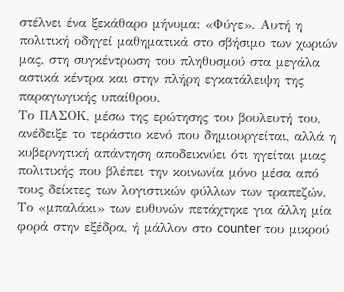στέλνει ένα ξεκάθαρο μήνυμα: «Φύγε». Αυτή η πολιτική οδηγεί μαθηματικά στο σβήσιμο των χωριών μας, στη συγκέντρωση του πληθυσμού στα μεγάλα αστικά κέντρα και στην πλήρη εγκατάλειψη της παραγωγικής υπαίθρου.
Το ΠΑΣΟΚ, μέσω της ερώτησης του βουλευτή του, ανέδειξε το τεράστιο κενό που δημιουργείται, αλλά η κυβερνητική απάντηση αποδεικνύει ότι ηγείται μιας πολιτικής που βλέπει την κοινωνία μόνο μέσα από τους δείκτες των λογιστικών φύλλων των τραπεζών. Το «μπαλάκι» των ευθυνών πετάχτηκε για άλλη μία φορά στην εξέδρα, ή μάλλον στο counter του μικρού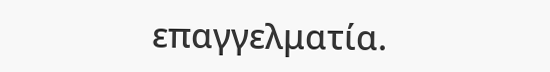επαγγελματία.